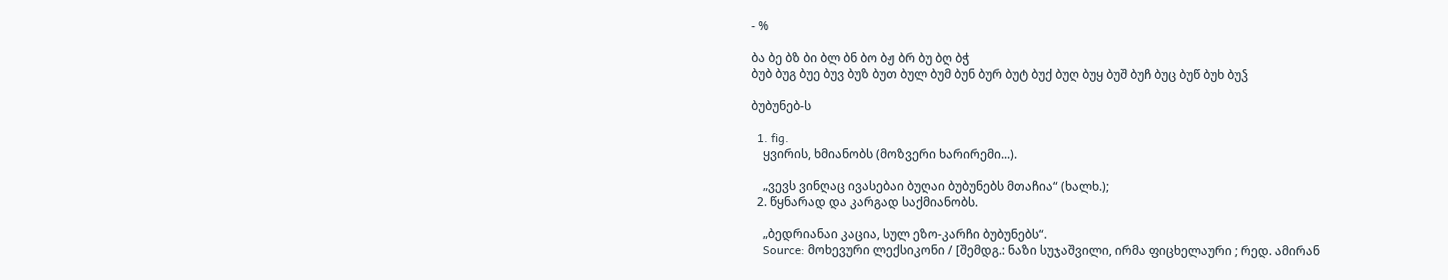- %

ბა ბე ბზ ბი ბლ ბნ ბო ბჟ ბრ ბუ ბღ ბჭ
ბუბ ბუგ ბუე ბუვ ბუზ ბუთ ბულ ბუმ ბუნ ბურ ბუტ ბუქ ბუღ ბუყ ბუშ ბუჩ ბუც ბუწ ბუხ ბუჴ

ბუბუნებ-ს

  1. fig.
    ყვირის, ხმიანობს (მოზვერი ხარირემი...).

    „ვევს ვინღაც ივასებაი ბუღაი ბუბუნებს მთაჩია“ (ხალხ.);
  2. წყნარად და კარგად საქმიანობს.

    „ბედრიანაი კაცია, სულ ეზო-კარჩი ბუბუნებს“.
    Source: მოხევური ლექსიკონი / [შემდგ.: ნაზი სუჯაშვილი, ირმა ფიცხელაური ; რედ. ამირან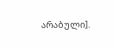არაბული].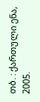თბ. : ქართული ენა, 2005.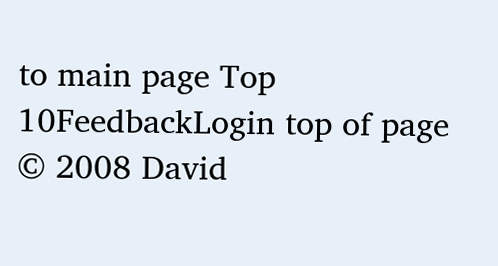to main page Top 10FeedbackLogin top of page
© 2008 David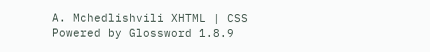A. Mchedlishvili XHTML | CSS Powered by Glossword 1.8.9